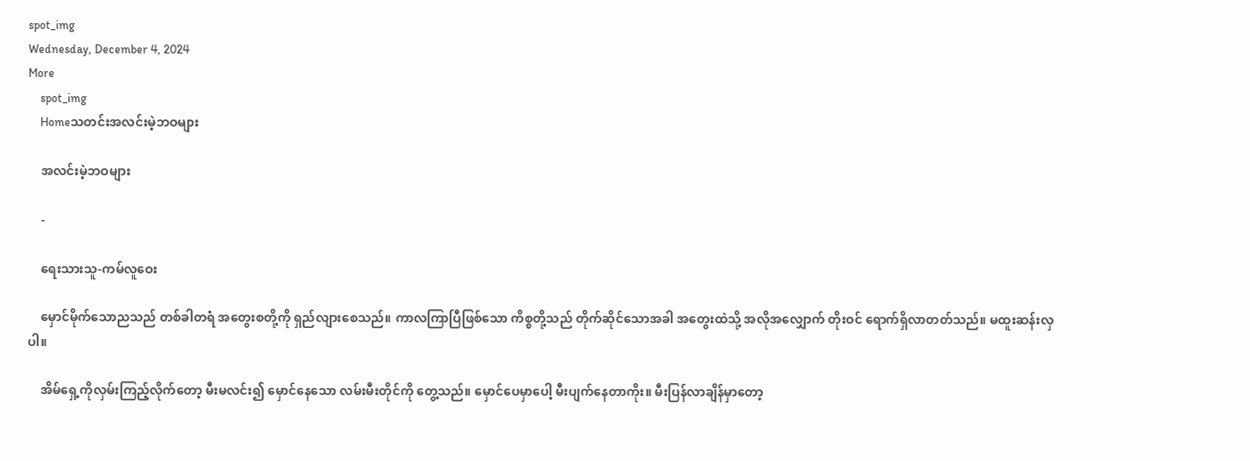spot_img
Wednesday, December 4, 2024
More
    spot_img
    Homeသတင်းအလင်းမဲ့ဘဝများ

    အလင်းမဲ့ဘဝများ

    -

    ရေးသားသူ-ကမ်လူဝေး

    မှောင်မိုက်သောညသည် တစ်ခါတရံ အတွေးစတို့ကို ရှည်လျားစေသည်။ ကာလကြာပြီဖြစ်သော ကိစ္စတို့သည် တိုက်ဆိုင်သောအခါ အတွေးထဲသို့ အလိုအလျှောက် တိုးဝင် ရောက်ရှိလာတတ်သည်။ မထူးဆန်းလှပါ။

    အိမ်ရှေ့ကိုလှမ်းကြည့်လိုက်တော့ မီးမလင်း၍ မှောင်နေသော လမ်းမီးတိုင်ကို တွေ့သည်။ မှောင်ပေမှာပေါ့ မီးပျက်နေတာကိုး။ မီးပြန်လာချိန်မှာတော့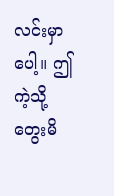လင်းမှာပေါ့။ ဤကဲ့သို့တွေးမိ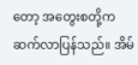တော့ အတွေးစတို့က ဆက်လာပြန်သည်။ အိမ်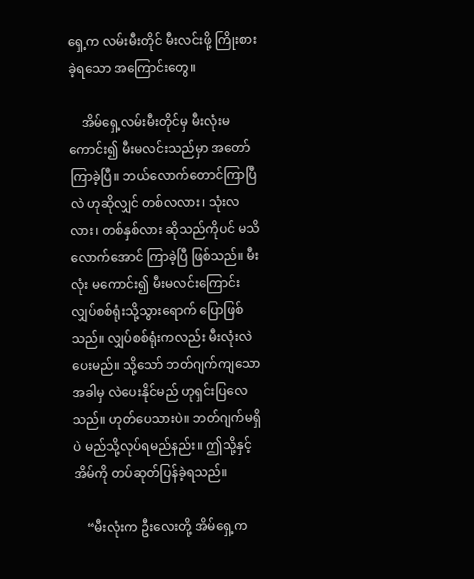ရှေ့က လမ်းမီးတိုင် မီးလင်းဖို့ ကြိုးစားခဲ့ရသော အကြောင်းတွေ။

    အိမ်ရှေ့လမ်းမီးတိုင်မှ မီးလုံးမကောင်း၍ မီးမလင်းသည်မှာ အတော်ကြာခဲ့ပြီ။ ဘယ်လောက်တောင်ကြာပြီလဲ ဟုဆိုလျှင် တစ်လလား၊ သုံးလလား၊ တစ်နှစ်လား ဆိုသည်ကိုပင် မသိလောက်အောင် ကြာခဲ့ပြီ ဖြစ်သည်။ မီးလုံး မကောင်း၍ မီးမလင်းကြောင်း လျှပ်စစ်ရုံးသို့သွားရောက် ပြောဖြစ်သည်။ လျှပ်စစ်ရုံးကလည်း မီးလုံးလဲပေးမည်။ သို့သော် ဘတ်ဂျက်ကျသောအခါမှ လဲပေးနိုင်မည် ဟုရှင်းပြလေသည်။ ဟုတ်ပေသားပဲ။ ဘတ်ဂျက်မရှိပဲ မည်သို့လုပ်ရမည်နည်း။ ဤသို့နှင့် အိမ်ကို တပ်ဆုတ်ပြန်ခဲ့ရသည်။

    “မီးလုံးက ဦးလေးတို့ အိမ်ရှေ့က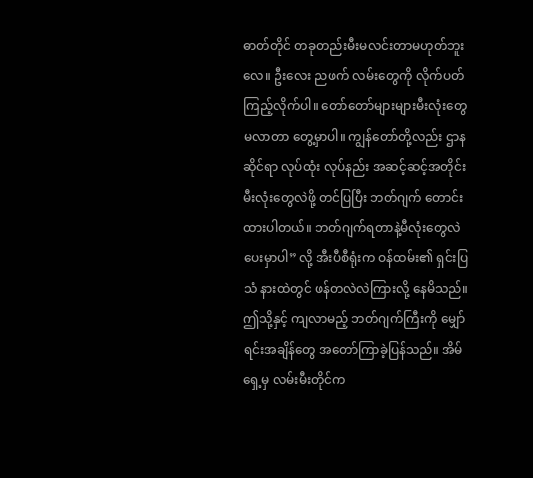ဓာတ်တိုင် တခုတည်းမီးမလင်းတာမဟုတ်ဘူးလေ။ ဦးလေး ညဖက် လမ်းတွေကို လိုက်ပတ်ကြည့်လိုက်ပါ။ တော်တော်များများမီးလုံးတွေ မလာတာ တွေ့မှာပါ။ ကျွန်တော်တို့လည်း ဌာနဆိုင်ရာ လုပ်ထုံး လုပ်နည်း အဆင့်ဆင့်အတိုင်း မီးလုံးတွေလဲဖို့ တင်ပြပြီး ဘတ်ဂျက် တောင်းထားပါတယ်။ ဘတ်ဂျက်ရတာနဲ့မီလုံးတွေလဲပေးမှာပါ” လို့ အီးပီစီရုံးက ဝန်ထမ်း၏ ရှင်းပြသံ နားထဲတွင် ဖန်တလဲလဲကြားလို့ နေမိသည်။ ဤသို့နှင့် ကျလာမည့် ဘတ်ဂျက်ကြီးကို မျှော်ရင်းအချိန်တွေ အတော်ကြာခဲ့ပြန်သည်။ အိမ်ရှေ့မှ လမ်းမီးတိုင်က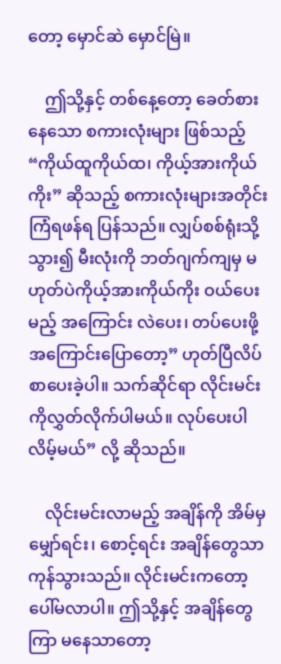တော့ မှောင်ဆဲ မှောင်မြဲ။

    ဤသို့နှင့် တစ်နေ့တော့ ခေတ်စားနေသော စကားလုံးများ ဖြစ်သည့် “ကိုယ်ထူကိုယ်ထ၊ ကိုယ့်အားကိုယ်ကိုး” ဆိုသည့် စကားလုံးများအတိုင်း ကြံရဖန်ရ ပြန်သည်။ လျှပ်စစ်ရုံးသို့ သွား၍ မီးလုံးကို ဘတ်ဂျက်ကျမှ မဟုတ်ပဲကိုယ့်အားကိုယ်ကိုး ဝယ်ပေးမည့် အကြောင်း လဲပေး၊ တပ်ပေးဖို့ အကြောင်းပြောတော့” ဟုတ်ပြီလိပ်စာပေးခဲ့ပါ။ သက်ဆိုင်ရာ လိုင်းမင်းကိုလွှတ်လိုက်ပါမယ်။ လုပ်ပေးပါလိမ့်မယ်” လို့ ဆိုသည်။

    လိုင်းမင်းလာမည့် အချိန်ကို အိမ်မှမျှော်ရင်း၊ စောင့်ရင်း အချိန်တွေသာကုန်သွားသည်။ လိုင်းမင်းကတော့ ပေါ်မလာပါ။ ဤသို့နှင့် အချိန်တွေကြာ မနေသာတော့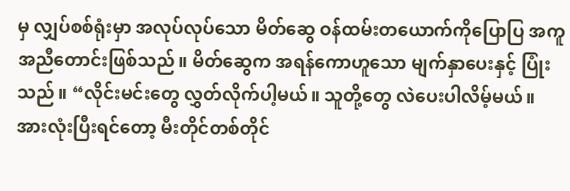မှ လျှပ်စစ်ရုံးမှာ အလုပ်လုပ်သော မိတ်ဆွေ ဝန်ထမ်းတယောက်ကိုပြောပြ အကူအညီတောင်းဖြစ်သည်။ မိတ်ဆွေက အရန်ကောဟူသော မျက်နှာပေးနှင့် ပြုံးသည်။ “လိုင်းမင်းတွေ လွှတ်လိုက်ပါ့မယ်။ သူတို့တွေ လဲပေးပါလိမ့်မယ်။ အားလုံးပြီးရင်တော့ မီးတိုင်တစ်တိုင်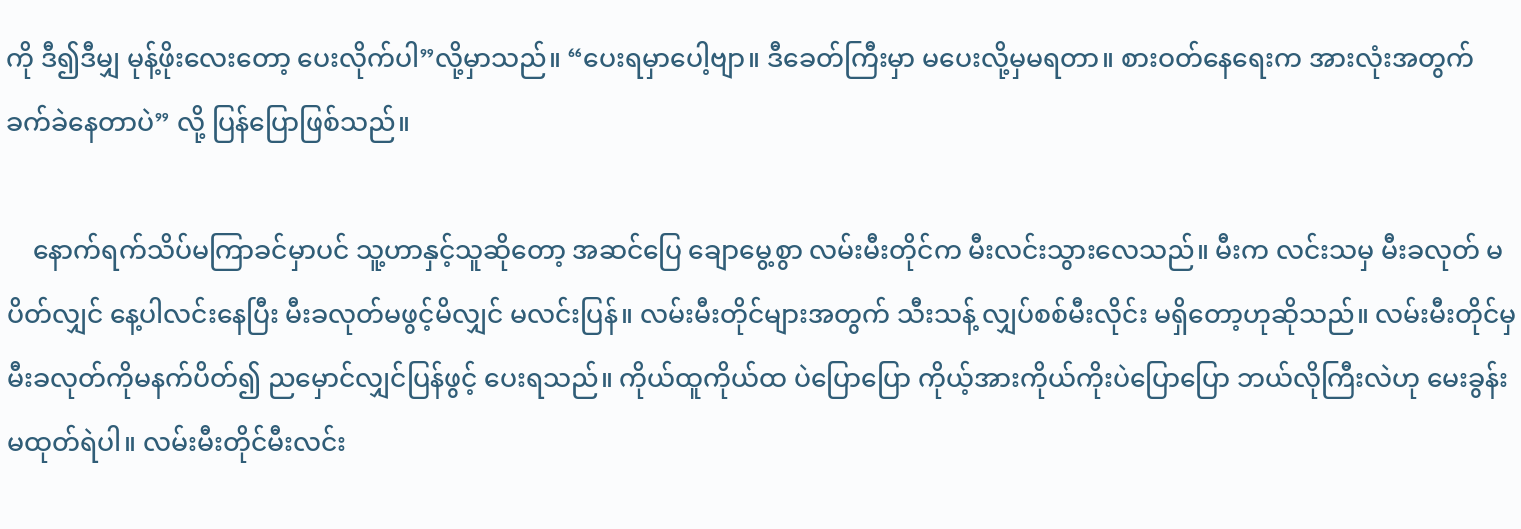ကို ဒီ၍ဒီမျှ မုန့်ဖိုးလေးတော့ ပေးလိုက်ပါ”လို့မှာသည်။ “ပေးရမှာပေါ့ဗျာ။ ဒီခေတ်ကြီးမှာ မပေးလို့မှမရတာ။ စားဝတ်နေရေးက အားလုံးအတွက် ခက်ခဲနေတာပဲ” လို့ ပြန်ပြောဖြစ်သည်။

    နောက်ရက်သိပ်မကြာခင်မှာပင် သူ့ဟာနှင့်သူဆိုတော့ အဆင်ပြေ ချောမွေ့စွာ လမ်းမီးတိုင်က မီးလင်းသွားလေသည်။ မီးက လင်းသမှ မီးခလုတ် မပိတ်လျှင် နေ့ပါလင်းနေပြီး မီးခလုတ်မဖွင့်မိလျှင် မလင်းပြန်။ လမ်းမီးတိုင်များအတွက် သီးသန့် လျှပ်စစ်မီးလိုင်း မရှိတော့ဟုဆိုသည်။ လမ်းမီးတိုင်မှ မီးခလုတ်ကိုမနက်ပိတ်၍ ညမှောင်လျှင်ပြန်ဖွင့် ပေးရသည်။ ကိုယ်ထူကိုယ်ထ ပဲပြောပြော ကိုယ့်အားကိုယ်ကိုးပဲပြောပြော ဘယ်လိုကြီးလဲဟု မေးခွန်းမထုတ်ရဲပါ။ လမ်းမီးတိုင်မီးလင်း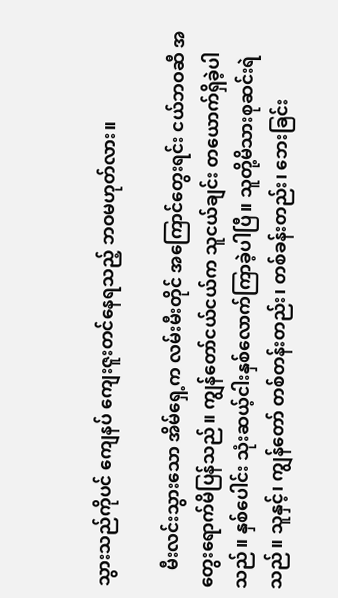သွားသည်ကိုပင် ကျေနပ် ကျေးဇူးတင်နေရသည့် ဘဝမဟုတ်လား။

    မီးလင်းသွားသော အိမ်ရှေ့က လမ်းမီးတိုင် အကြောင်တွေးရင်း ငယ်ဘဝဆီ အတွေးရောက်မိပြန်သည်။ ကျွန်တော်ငယ်ငယ်က သူငယ်ချင်း တယောက်ရှိခဲ့ပါသည်။ နှစ်ပေါင်း သုံးဆယ့်ငါးနှစ်လောက်ကြာခဲ့ပါပြီ။ သူတို့မိသားစုဆင်းရဲသည်။ သူနှင့်၊ ကျွန်တော် တစ်တန်းတည်း၊ တစ်ခန်းတည်း၊ ဘေးခြင်း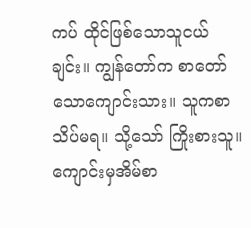ကပ် ထိုင်ဖြစ်သောသူငယ်ချင်း။ ကျွန်တော်က စာတော်သောကျောင်းသား။ သူကစာသိပ်မရ။ သို့သော် ကြိုးစားသူ။ ကျောင်းမှအိမ်စာ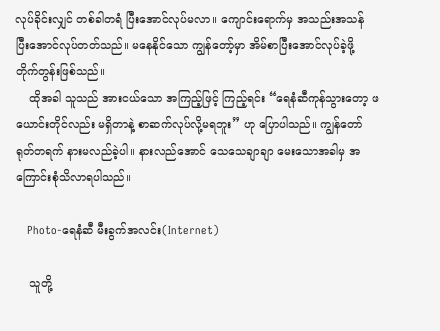လုပ်ခိုင်းလျှင် တစ်ခါတရံ ပြီးအောင်လုပ်မလာ။ ကျောင်းရောက်မှ အသည်းအသန် ပြီးအောင်လုပ်တတ်သည်။ မနေနိုင်သော ကျွန်တော့်မှာ အိမ်စာပြီးအောင်လုပ်ခဲ့ဖို့ တိုက်တွန်းဖြစ်သည်။
    ထိုအခါ သူသည် အားငယ်သော အကြည့်ဖြင့် ကြည့်ရင်း “ရေနံဆီကုန်သွားတော့ ဖယောင်းတိုင်လည်း မရှိတာနဲ့ စာဆက်လုပ်လို့မရဘူး” ဟု ပြောပါသည်။ ကျွန်တော် ရုတ်တရက် နားမလည်ခဲ့ပါ။ နားလည်အောင် သေသေချာချာ မေးသောအခါမှ အကြောင်းစုံသိလာရပါသည်။

    Photo-ရေနံဆီ မီးခွက်အလင်း(Internet)

    သူတို့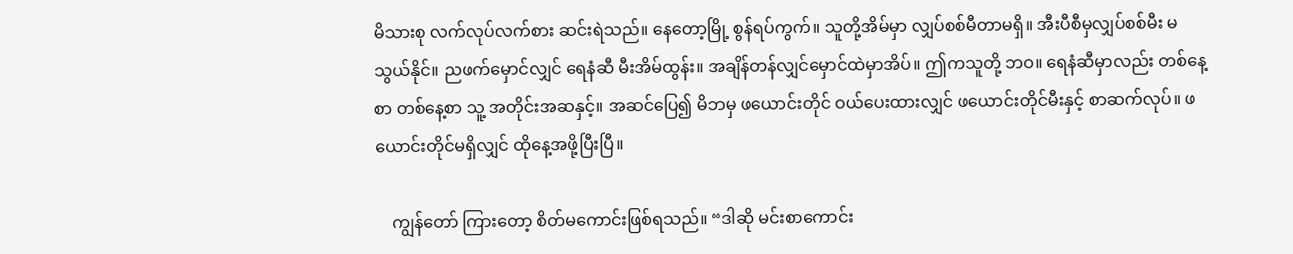မိသားစု လက်လုပ်လက်စား ဆင်းရဲသည်။ နေတော့မြို့ စွန်ရပ်ကွက်။ သူတို့အိမ်မှာ လျှပ်စစ်မီတာမရှိ။ အီးပီစီမှလျှပ်စစ်မီး မသွယ်နိုင်။ ညဖက်မှောင်လျှင် ရေနံဆီ မီးအိမ်ထွန်း။ အချိန်တန်လျှင်မှောင်ထဲမှာအိပ်။ ဤကသူတို့ ဘဝ။ ရေနံဆီမှာလည်း တစ်နေ့စာ တစ်နေ့စာ သူ့ အတိုင်းအဆနှင့်။ အဆင်ပြေ၍ မိဘမှ ဖယောင်းတိုင် ဝယ်ပေးထားလျှင် ဖယောင်းတိုင်မီးနှင့် စာဆက်လုပ်။ ဖယောင်းတိုင်မရှိလျှင် ထိုနေ့အဖို့ပြီးပြီ။

    ကျွန်တော် ကြားတော့ စိတ်မကောင်းဖြစ်ရသည်။ “ဒါဆို မင်းစာကောင်း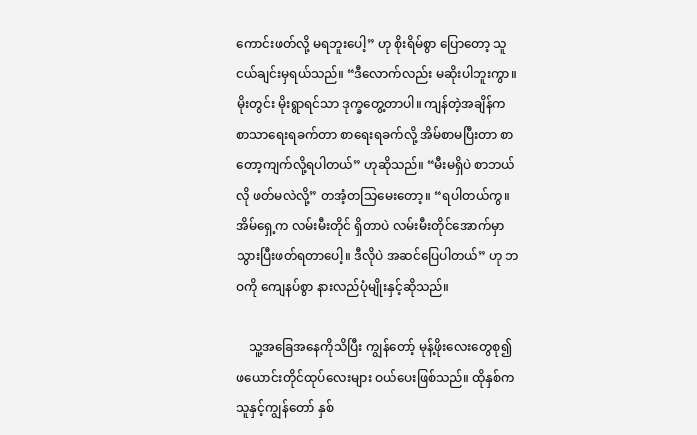ကောင်းဖတ်လို့ မရဘူးပေါ့” ဟု စိုးရိမ်စွာ ပြောတော့ သူငယ်ချင်းမှရယ်သည်။ “ဒီလောက်လည်း မဆိုးပါဘူးကွာ။ မိုးတွင်း မိုးရွာရင်သာ ဒုက္ခတွေ့တာပါ။ ကျန်တဲ့အချိန်က စာသာရေးရခက်တာ စာရေးရခက်လို့ အိမ်စာမပြီးတာ စာတော့ကျက်လို့ရပါတယ်” ဟုဆိုသည်။ “မီးမရှိပဲ စာဘယ်လို ဖတ်မလဲလို့” တအံ့တသြမေးတော့။ “ရပါတယ်ကွ။ အိမ်ရှေ့က လမ်းမီးတိုင် ရှိတာပဲ လမ်းမီးတိုင်အောက်မှာ သွားပြီးဖတ်ရတာပေါ့။ ဒီလိုပဲ အဆင်ပြေပါတယ်” ဟု ဘဝကို ကျေနပ်စွာ နားလည်ပုံမျိုးနှင့်ဆိုသည်။

    သူ့အခြေအနေကိုသိပြီး ကျွန်တော့် မုန့်ဖိုးလေးတွေစု၍ ဖယောင်းတိုင်ထုပ်လေးများ ဝယ်ပေးဖြစ်သည်။ ထိုနှစ်က သူနှင့်ကျွန်တော် နှစ်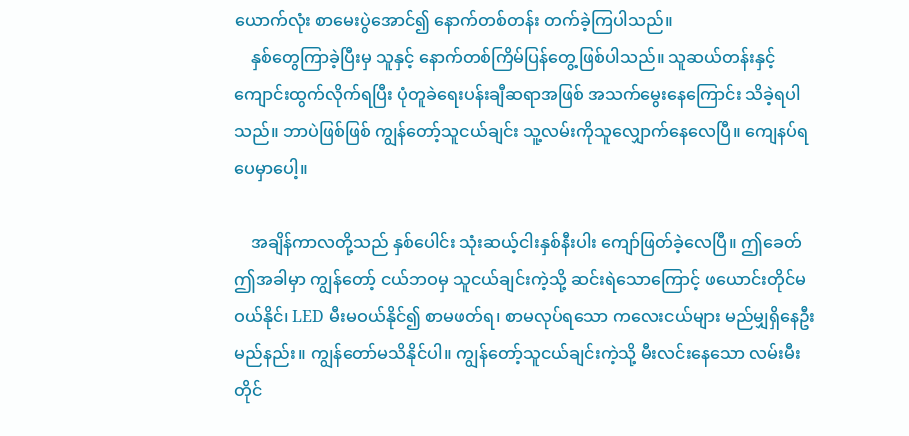ယောက်လုံး စာမေးပွဲအောင်၍ နောက်တစ်တန်း တက်ခဲ့ကြပါသည်။
    နှစ်တွေကြာခဲ့ပြီးမှ သူနှင့် နောက်တစ်ကြိမ်ပြန်တွေ့ဖြစ်ပါသည်။ သူဆယ်တန်းနှင့်ကျောင်းထွက်လိုက်ရပြီး ပုံတူခဲရေးပန်းချီဆရာအဖြစ် အသက်မွေးနေကြောင်း သိခဲ့ရပါသည်။ ဘာပဲဖြစ်ဖြစ် ကျွန်တော့်သူငယ်ချင်း သူ့လမ်းကိုသူလျှောက်နေလေပြီ။ ကျေနပ်ရပေမှာပေါ့။

    အချိန်ကာလတို့သည် နှစ်ပေါင်း သုံးဆယ့်ငါးနှစ်နီးပါး ကျော်ဖြတ်ခဲ့လေပြီ။ ဤခေတ် ဤအခါမှာ ကျွန်တော့် ငယ်ဘဝမှ သူငယ်ချင်းကဲ့သို့ ဆင်းရဲသောကြောင့် ဖယောင်းတိုင်မဝယ်နိုင်၊ LED မီးမဝယ်နိုင်၍ စာမဖတ်ရ၊ စာမလုပ်ရသော ကလေးငယ်များ မည်မျှရှိနေဦးမည်နည်း။ ကျွန်တော်မသိနိုင်ပါ။ ကျွန်တော့်သူငယ်ချင်းကဲ့သို့ မီးလင်းနေသော လမ်းမီးတိုင်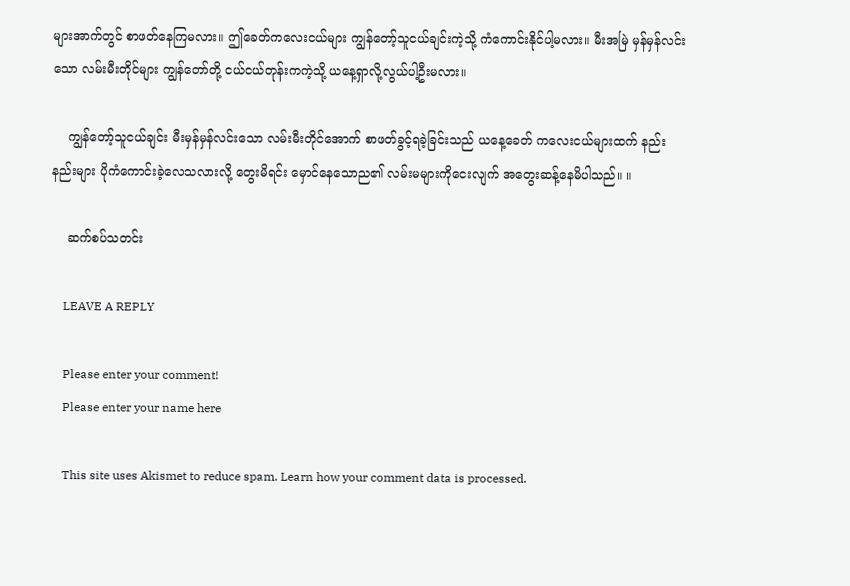များအာက်တွင် စာဖတ်နေကြမလား။ ဤခေတ်ကလေးငယ်များ ကျွန်တော့်သူငယ်ချင်းကဲ့သို့ ကံကောင်းနိုင်ပါ့မလား။ မီးအမြဲ မှန်မှန်လင်းသော လမ်းမီးတိုင်များ ကျွန်တော်တို့ ငယ်ငယ်တုန်းကကဲ့သို့ ယနေ့ရှာလို့လွယ်ပါ့ဦးမလား။

    ကျွန်တော့်သူငယ်ချင်း မီးမှန်မှန်လင်းသော လမ်းမီးတိုင်အောက် စာဖတ်ခွင့်ရခဲ့ခြင်းသည် ယနေ့ခေတ် ကလေးငယ်များထက် နည်းနည်းများ ပိုကံကောင်းခဲ့လေသလားလို့ တွေးမိရင်း မှောင်နေသောည၏ လမ်းမများကိုငေးလျက် အတွေးဆန့်နေမိပါသည်။ ။

    ဆက်စပ်သတင်း

    LEAVE A REPLY

    Please enter your comment!
    Please enter your name here

    This site uses Akismet to reduce spam. Learn how your comment data is processed.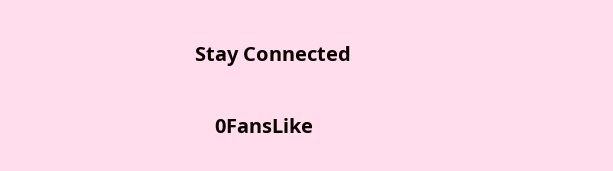Stay Connected

    0FansLike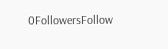0FollowersFollow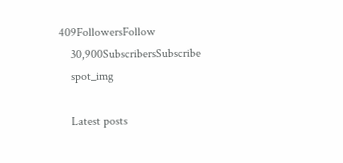409FollowersFollow
    30,900SubscribersSubscribe
    spot_img

    Latest posts